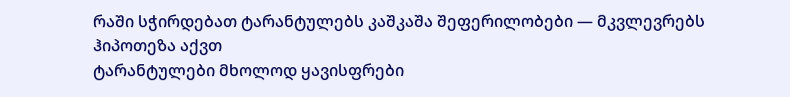რაში სჭირდებათ ტარანტულებს კაშკაშა შეფერილობები — მკვლევრებს ჰიპოთეზა აქვთ
ტარანტულები მხოლოდ ყავისფრები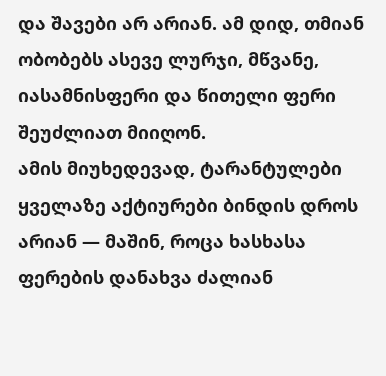და შავები არ არიან. ამ დიდ, თმიან ობობებს ასევე ლურჯი, მწვანე, იასამნისფერი და წითელი ფერი შეუძლიათ მიიღონ.
ამის მიუხედევად, ტარანტულები ყველაზე აქტიურები ბინდის დროს არიან — მაშინ, როცა ხასხასა ფერების დანახვა ძალიან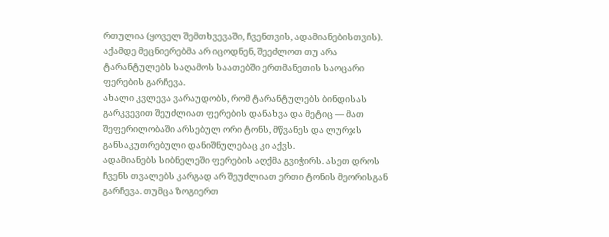რთულია (ყოველ შემთხვევაში, ჩვენთვის, ადამიანებისთვის). აქამდე მეცნიერებმა არ იცოდნენ, შეეძლოთ თუ არა ტარანტულებს საღამოს საათებში ერთმანეთის საოცარი ფერების გარჩევა.
ახალი კვლევა ვარაუდობს, რომ ტარანტულებს ბინდისას გარკვევით შეუძლიათ ფერების დანახვა და მეტიც — მათ შეფერილობაში არსებულ ორი ტონს, მწვანეს და ლურჯს განსაკუთრებული დანიშნულებაც კი აქვს.
ადამიანებს სიბნელეში ფერების აღქმა გვიჭირს. ასეთ დროს ჩვენს თვალებს კარგად არ შეუძლიათ ერთი ტონის მეორისგან გარჩევა. თუმცა ზოგიერთ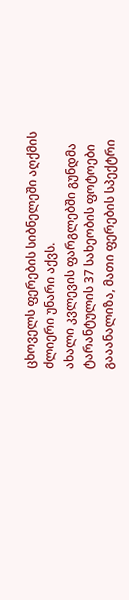ცხოველს ფერების სიბნელეში აღქმის ძლიერი უნარი აქვს.
ახალი კვლევის ფარგლებში გუნდმა ტარანტულის 37 სახეობის ფოტოები გააანალიზა, მათი ფერების სპექტრი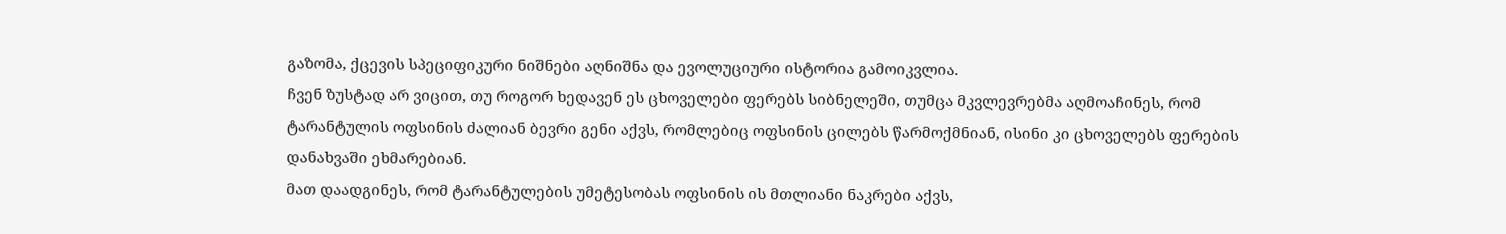გაზომა, ქცევის სპეციფიკური ნიშნები აღნიშნა და ევოლუციური ისტორია გამოიკვლია.
ჩვენ ზუსტად არ ვიცით, თუ როგორ ხედავენ ეს ცხოველები ფერებს სიბნელეში, თუმცა მკვლევრებმა აღმოაჩინეს, რომ ტარანტულის ოფსინის ძალიან ბევრი გენი აქვს, რომლებიც ოფსინის ცილებს წარმოქმნიან, ისინი კი ცხოველებს ფერების დანახვაში ეხმარებიან.
მათ დაადგინეს, რომ ტარანტულების უმეტესობას ოფსინის ის მთლიანი ნაკრები აქვს,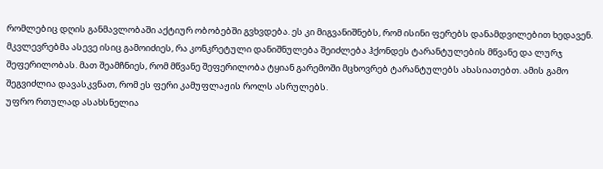რომლებიც დღის განმავლობაში აქტიურ ობობებში გვხვდება. ეს კი მიგვანიშნებს, რომ ისინი ფერებს დანამდვილებით ხედავენ.
მკვლევრებმა ასევე ისიც გამოიძიეს, რა კონკრეტული დანიშნულება შეიძლება ჰქონდეს ტარანტულების მწვანე და ლურჯ შეფერილობას. მათ შეამჩნიეს, რომ მწვანე შეფერილობა ტყიან გარემოში მცხოვრებ ტარანტულებს ახასიათებთ. ამის გამო შეგვიძლია დავასკვნათ, რომ ეს ფერი კამუფლაჟის როლს ასრულებს.
უფრო რთულად ასახსნელია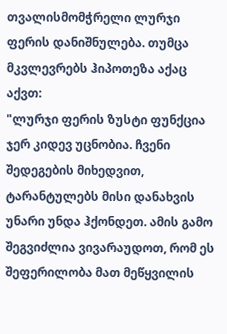თვალისმომჭრელი ლურჯი ფერის დანიშნულება. თუმცა მკვლევრებს ჰიპოთეზა აქაც აქვთ:
"ლურჯი ფერის ზუსტი ფუნქცია ჯერ კიდევ უცნობია. ჩვენი შედეგების მიხედვით, ტარანტულებს მისი დანახვის უნარი უნდა ჰქონდეთ. ამის გამო შეგვიძლია ვივარაუდოთ, რომ ეს შეფერილობა მათ მეწყვილის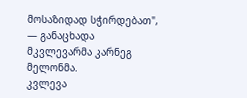მოსაზიდად სჭირდებათ", — განაცხადა მკვლევარმა კარნეგ მელონმა.
კვლევა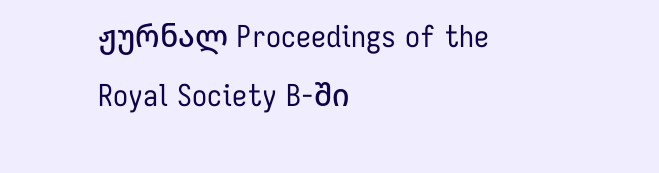ჟურნალ Proceedings of the Royal Society B-ში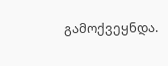გამოქვეყნდა.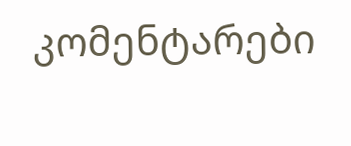კომენტარები